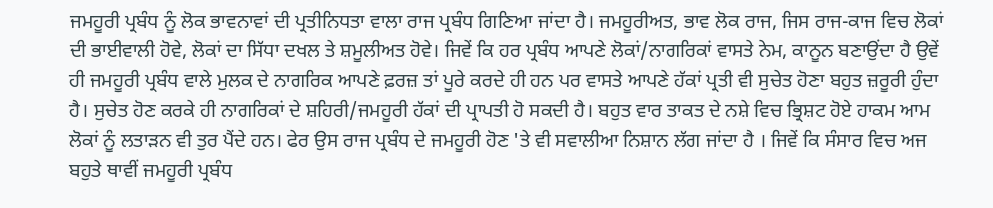ਜਮਹੂਰੀ ਪ੍ਰਬੰਧ ਨੂੰ ਲੋਕ ਭਾਵਨਾਵਾਂ ਦੀ ਪ੍ਰਤੀਨਿਧਤਾ ਵਾਲਾ ਰਾਜ ਪ੍ਰਬੰਧ ਗਿਣਿਆ ਜਾਂਦਾ ਹੈ। ਜਮਹੂਰੀਅਤ, ਭਾਵ ਲੋਕ ਰਾਜ, ਜਿਸ ਰਾਜ-ਕਾਜ ਵਿਚ ਲੋਕਾਂ ਦੀ ਭਾਈਵਾਲੀ ਹੋਵੇ, ਲੋਕਾਂ ਦਾ ਸਿੱਧਾ ਦਖਲ ਤੇ ਸ਼ਮੂਲੀਅਤ ਹੋਵੇ। ਜਿਵੇਂ ਕਿ ਹਰ ਪ੍ਰਬੰਧ ਆਪਣੇ ਲੋਕਾਂ/ਨਾਗਰਿਕਾਂ ਵਾਸਤੇ ਨੇਮ, ਕਾਨੂਨ ਬਣਾਉਂਦਾ ਹੈ ਉਵੇਂ ਹੀ ਜਮਹੂਰੀ ਪ੍ਰਬੰਧ ਵਾਲੇ ਮੁਲਕ ਦੇ ਨਾਗਰਿਕ ਆਪਣੇ ਫ਼ਰਜ਼ ਤਾਂ ਪੂਰੇ ਕਰਦੇ ਹੀ ਹਨ ਪਰ ਵਾਸਤੇ ਆਪਣੇ ਹੱਕਾਂ ਪ੍ਰਤੀ ਵੀ ਸੁਚੇਤ ਹੋਣਾ ਬਹੁਤ ਜ਼ਰੂਰੀ ਹੁੰਦਾ ਹੈ। ਸੁਚੇਤ ਹੋਣ ਕਰਕੇ ਹੀ ਨਾਗਰਿਕਾਂ ਦੇ ਸ਼ਹਿਰੀ/ਜਮਹੂਰੀ ਹੱਕਾਂ ਦੀ ਪ੍ਰਾਪਤੀ ਹੋ ਸਕਦੀ ਹੈ। ਬਹੁਤ ਵਾਰ ਤਾਕਤ ਦੇ ਨਸ਼ੇ ਵਿਚ ਭ੍ਰਿਸ਼ਟ ਹੋਏ ਹਾਕਮ ਆਮ ਲੋਕਾਂ ਨੂੰ ਲਤਾੜਨ ਵੀ ਤੁਰ ਪੈਂਦੇ ਹਨ। ਫੇਰ ਉਸ ਰਾਜ ਪ੍ਰਬੰਧ ਦੇ ਜਮਹੂਰੀ ਹੋਣ 'ਤੇ ਵੀ ਸਵਾਲੀਆ ਨਿਸ਼ਾਨ ਲੱਗ ਜਾਂਦਾ ਹੈ । ਜਿਵੇਂ ਕਿ ਸੰਸਾਰ ਵਿਚ ਅਜ ਬਹੁਤੇ ਥਾਵੀਂ ਜਮਹੂਰੀ ਪ੍ਰਬੰਧ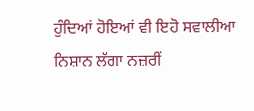ਹੁੰਦਿਆਂ ਹੋਇਆਂ ਵੀ ਇਹੋ ਸਵਾਲੀਆ ਨਿਸ਼ਾਨ ਲੱਗਾ ਨਜ਼ਰੀਂ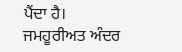ਪੈਂਦਾ ਹੈ।
ਜਮਹੂਰੀਅਤ ਅੰਦਰ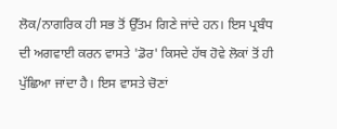ਲੋਕ/ਨਾਗਰਿਕ ਹੀ ਸਭ ਤੋਂ ਉੱਤਮ ਗਿਣੇ ਜਾਂਦੇ ਹਨ। ਇਸ ਪ੍ਰਬੰਧ ਦੀ ਅਗਵਾਈ ਕਰਨ ਵਾਸਤੇ 'ਡੋਰ' ਕਿਸਦੇ ਹੱਥ ਹੋਵੇ ਲੋਕਾਂ ਤੋਂ ਹੀ ਪੁੱਛਿਆ ਜਾਂਦਾ ਹੈ। ਇਸ ਵਾਸਤੇ ਚੋਣਾਂ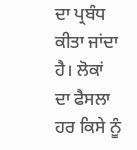ਦਾ ਪ੍ਰਬੰਧ ਕੀਤਾ ਜਾਂਦਾ ਹੈ। ਲੋਕਾਂ ਦਾ ਫੈਸਲਾ ਹਰ ਕਿਸੇ ਨੂੰ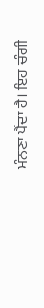ਮੰਨਣਾ ਪੈਂਦਾ ਹੈ। ਇਹ ਚੰਗੀ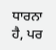ਧਾਰਨਾ ਹੈ, ਪਰ